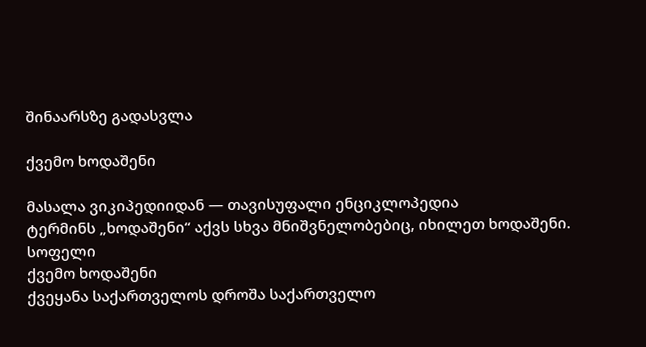შინაარსზე გადასვლა

ქვემო ხოდაშენი

მასალა ვიკიპედიიდან — თავისუფალი ენციკლოპედია
ტერმინს „ხოდაშენი“ აქვს სხვა მნიშვნელობებიც, იხილეთ ხოდაშენი.
სოფელი
ქვემო ხოდაშენი
ქვეყანა საქართველოს დროშა საქართველო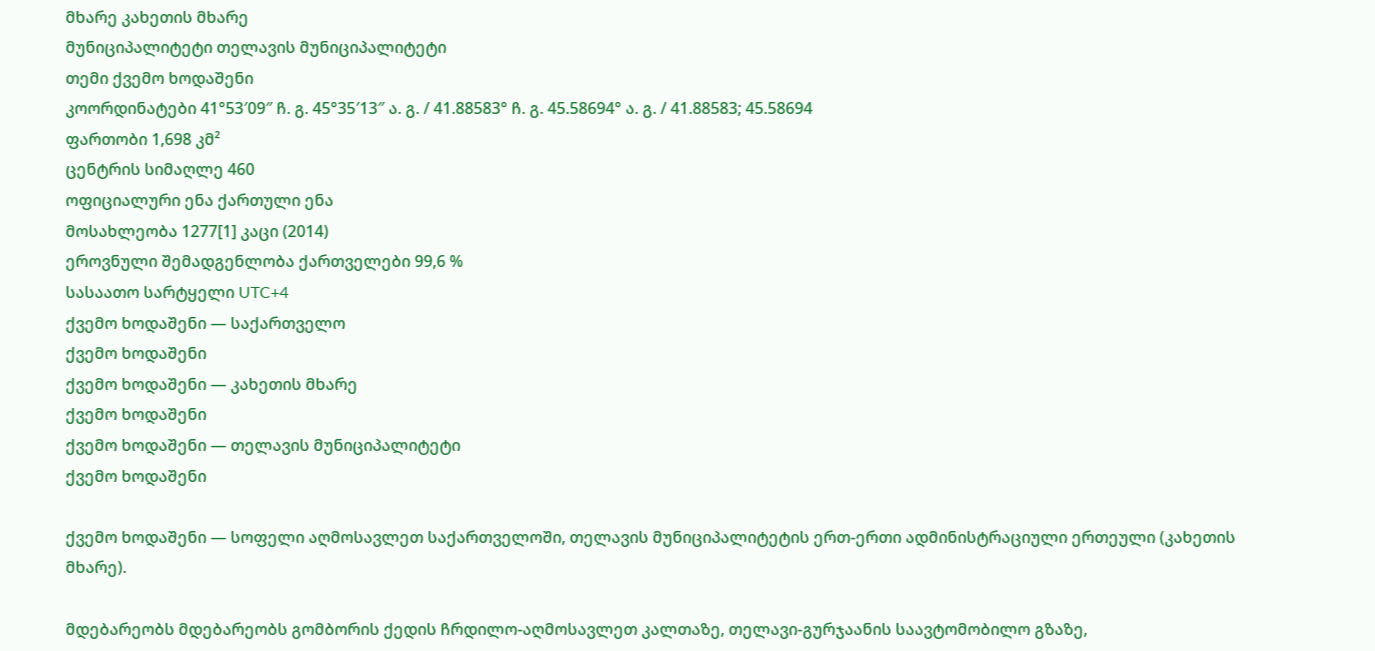მხარე კახეთის მხარე
მუნიციპალიტეტი თელავის მუნიციპალიტეტი
თემი ქვემო ხოდაშენი
კოორდინატები 41°53′09″ ჩ. გ. 45°35′13″ ა. გ. / 41.88583° ჩ. გ. 45.58694° ა. გ. / 41.88583; 45.58694
ფართობი 1,698 კმ²
ცენტრის სიმაღლე 460
ოფიციალური ენა ქართული ენა
მოსახლეობა 1277[1] კაცი (2014)
ეროვნული შემადგენლობა ქართველები 99,6 %
სასაათო სარტყელი UTC+4
ქვემო ხოდაშენი — საქართველო
ქვემო ხოდაშენი
ქვემო ხოდაშენი — კახეთის მხარე
ქვემო ხოდაშენი
ქვემო ხოდაშენი — თელავის მუნიციპალიტეტი
ქვემო ხოდაშენი

ქვემო ხოდაშენი — სოფელი აღმოსავლეთ საქართველოში, თელავის მუნიციპალიტეტის ერთ-ერთი ადმინისტრაციული ერთეული (კახეთის მხარე).

მდებარეობს მდებარეობს გომბორის ქედის ჩრდილო-აღმოსავლეთ კალთაზე, თელავი-გურჯაანის საავტომობილო გზაზე,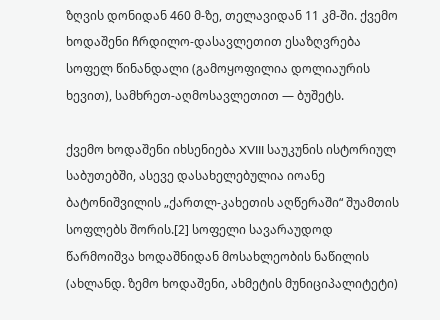ზღვის დონიდან 460 მ-ზე, თელავიდან 11 კმ-ში. ქვემო ხოდაშენი ჩრდილო-დასავლეთით ესაზღვრება სოფელ წინანდალი (გამოყოფილია დოლიაურის ხევით), სამხრეთ-აღმოსავლეთით — ბუშეტს.

ქვემო ხოდაშენი იხსენიება XVIII საუკუნის ისტორიულ საბუთებში, ასევე დასახელებულია იოანე ბატონიშვილის „ქართლ-კახეთის აღწერაში“ შუამთის სოფლებს შორის.[2] სოფელი სავარაუდოდ წარმოიშვა ხოდაშნიდან მოსახლეობის ნაწილის (ახლანდ. ზემო ხოდაშენი, ახმეტის მუნიციპალიტეტი)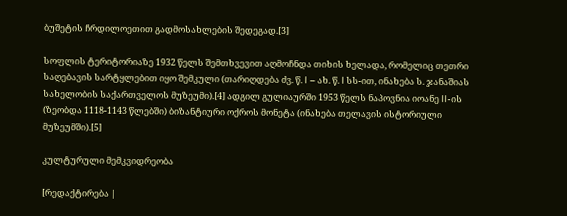ბუშეტის ჩრდილოეთით გადმოსახლების შედეგად.[3]

სოფლის ტერიტორიაზე 1932 წელს შემთხვევით აღმოჩნდა თიხის ხელადა, რომელიც თეთრი საღებავის სარტყლებით იყო შემკული (თარიღდება ძვ. წ. I – ახ. წ. I სს-ით, ინახება ს. ჯანაშიას სახელობის საქართველოს მუზეუმი).[4] ადგილ გულიაურში 1953 წელს ნაპოვნია იოანე II-ის (ზეობდა 1118-1143 წლებში) ბიზანტიური ოქროს მონეტა (ინახება თელავის ისტორიული მუზეუმში).[5]

კულტურული მემკვიდრეობა

[რედაქტირება |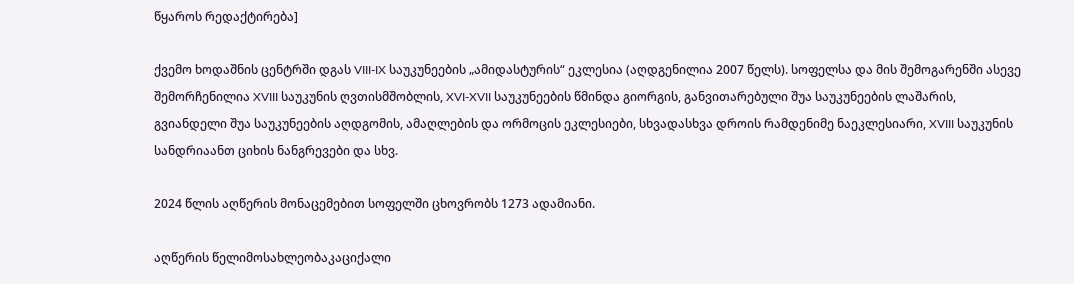წყაროს რედაქტირება]

ქვემო ხოდაშნის ცენტრში დგას VIII-IX საუკუნეების „ამიდასტურის“ ეკლესია (აღდგენილია 2007 წელს). სოფელსა და მის შემოგარენში ასევე შემორჩენილია XVIII საუკუნის ღვთისმშობლის, XVI-XVII საუკუნეების წმინდა გიორგის, განვითარებული შუა საუკუნეების ლაშარის, გვიანდელი შუა საუკუნეების აღდგომის, ამაღლების და ორმოცის ეკლესიები, სხვადასხვა დროის რამდენიმე ნაეკლესიარი, XVIII საუკუნის სანდრიაანთ ციხის ნანგრევები და სხვ.

2024 წლის აღწერის მონაცემებით სოფელში ცხოვრობს 1273 ადამიანი.

აღწერის წელიმოსახლეობაკაციქალი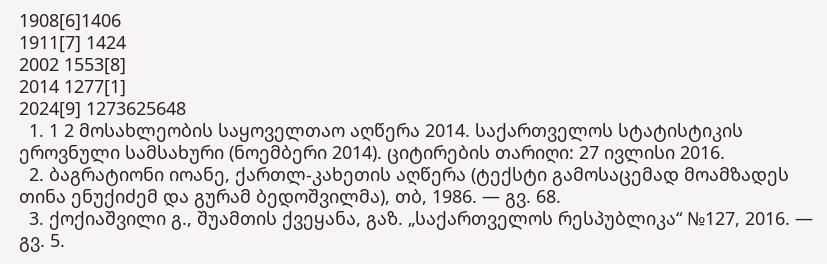1908[6]1406
1911[7] 1424
2002 1553[8]
2014 1277[1]
2024[9] 1273625648
  1. 1 2 მოსახლეობის საყოველთაო აღწერა 2014. საქართველოს სტატისტიკის ეროვნული სამსახური (ნოემბერი 2014). ციტირების თარიღი: 27 ივლისი 2016.
  2. ბაგრატიონი იოანე, ქართლ-კახეთის აღწერა (ტექსტი გამოსაცემად მოამზადეს თინა ენუქიძემ და გურამ ბედოშვილმა), თბ, 1986. — გვ. 68.
  3. ქოქიაშვილი გ., შუამთის ქვეყანა, გაზ. „საქართველოს რესპუბლიკა“ №127, 2016. — გვ. 5.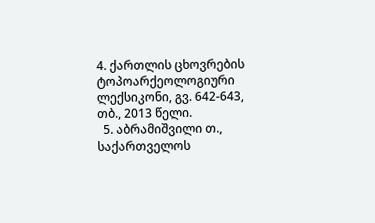4. ქართლის ცხოვრების ტოპოარქეოლოგიური ლექსიკონი, გვ. 642-643, თბ., 2013 წელი.
  5. აბრამიშვილი თ., საქართველოს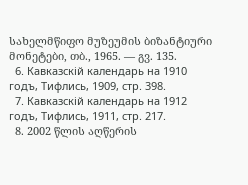სახელმწიფო მუზეუმის ბიზანტიური მონეტები, თბ., 1965. — გვ. 135.
  6. Кавказскій календарь на 1910 годъ, Тифлись, 1909, стр. 398.
  7. Кавказскій календарь на 1912 годъ, Тифлись, 1911, стр. 217.
  8. 2002 წლის აღწერის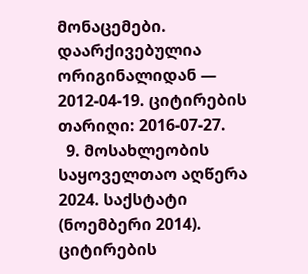მონაცემები. დაარქივებულია ორიგინალიდან — 2012-04-19. ციტირების თარიღი: 2016-07-27.
  9. მოსახლეობის საყოველთაო აღწერა 2024. საქსტატი (ნოემბერი 2014). ციტირების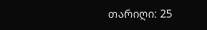თარიღი: 25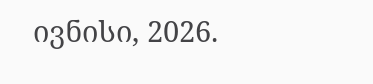ივნისი, 2026.